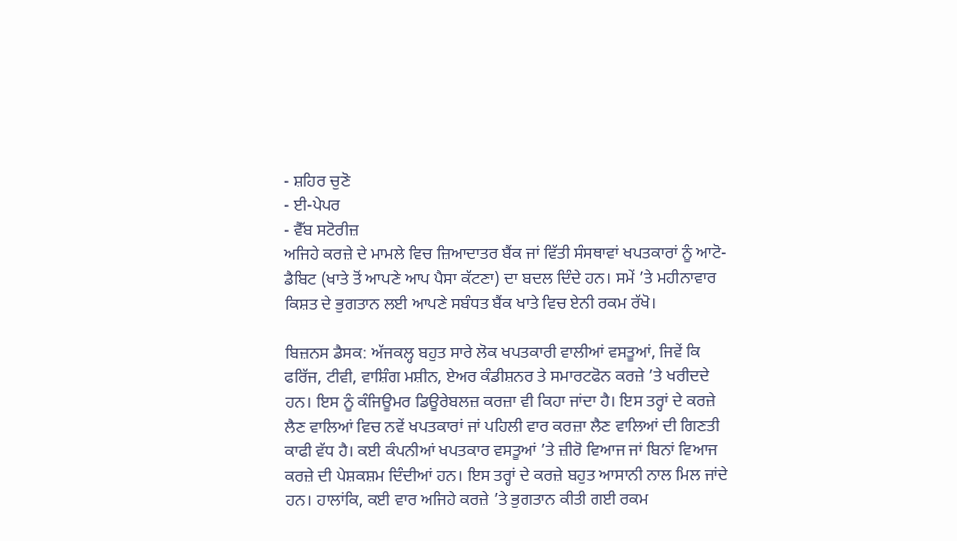- ਸ਼ਹਿਰ ਚੁਣੋ
- ਈ-ਪੇਪਰ
- ਵੈੱਬ ਸਟੋਰੀਜ਼
ਅਜਿਹੇ ਕਰਜ਼ੇ ਦੇ ਮਾਮਲੇ ਵਿਚ ਜ਼ਿਆਦਾਤਰ ਬੈਂਕ ਜਾਂ ਵਿੱਤੀ ਸੰਸਥਾਵਾਂ ਖਪਤਕਾਰਾਂ ਨੂੰ ਆਟੋ-ਡੈਬਿਟ (ਖਾਤੇ ਤੋਂ ਆਪਣੇ ਆਪ ਪੈਸਾ ਕੱਟਣਾ) ਦਾ ਬਦਲ ਦਿੰਦੇ ਹਨ। ਸਮੇਂ ’ਤੇ ਮਹੀਨਾਵਾਰ ਕਿਸ਼ਤ ਦੇ ਭੁਗਤਾਨ ਲਈ ਆਪਣੇ ਸਬੰਧਤ ਬੈਂਕ ਖਾਤੇ ਵਿਚ ਏਨੀ ਰਕਮ ਰੱਖੋ।

ਬਿਜ਼ਨਸ ਡੈਸਕ: ਅੱਜਕਲ੍ਹ ਬਹੁਤ ਸਾਰੇ ਲੋਕ ਖਪਤਕਾਰੀ ਵਾਲੀਆਂ ਵਸਤੂਆਂ, ਜਿਵੇਂ ਕਿ ਫਰਿੱਜ, ਟੀਵੀ, ਵਾਸ਼ਿੰਗ ਮਸ਼ੀਨ, ਏਅਰ ਕੰਡੀਸ਼ਨਰ ਤੇ ਸਮਾਰਟਫੋਨ ਕਰਜ਼ੇ ’ਤੇ ਖਰੀਦਦੇ ਹਨ। ਇਸ ਨੂੰ ਕੰਜਿਊਮਰ ਡਿਊਰੇਬਲਜ਼ ਕਰਜ਼ਾ ਵੀ ਕਿਹਾ ਜਾਂਦਾ ਹੈ। ਇਸ ਤਰ੍ਹਾਂ ਦੇ ਕਰਜ਼ੇ ਲੈਣ ਵਾਲਿਆਂ ਵਿਚ ਨਵੇਂ ਖਪਤਕਾਰਾਂ ਜਾਂ ਪਹਿਲੀ ਵਾਰ ਕਰਜ਼ਾ ਲੈਣ ਵਾਲਿਆਂ ਦੀ ਗਿਣਤੀ ਕਾਫੀ ਵੱਧ ਹੈ। ਕਈ ਕੰਪਨੀਆਂ ਖਪਤਕਾਰ ਵਸਤੂਆਂ ’ਤੇ ਜ਼ੀਰੋ ਵਿਆਜ ਜਾਂ ਬਿਨਾਂ ਵਿਆਜ ਕਰਜ਼ੇ ਦੀ ਪੇਸ਼ਕਸ਼ਮ ਦਿੰਦੀਆਂ ਹਨ। ਇਸ ਤਰ੍ਹਾਂ ਦੇ ਕਰਜ਼ੇ ਬਹੁਤ ਆਸਾਨੀ ਨਾਲ ਮਿਲ ਜਾਂਦੇ ਹਨ। ਹਾਲਾਂਕਿ, ਕਈ ਵਾਰ ਅਜਿਹੇ ਕਰਜ਼ੇ ’ਤੇ ਭੁਗਤਾਨ ਕੀਤੀ ਗਈ ਰਕਮ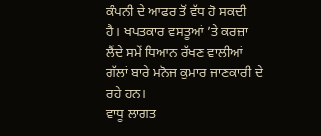ਕੰਪਨੀ ਦੇ ਆਫਰ ਤੋਂ ਵੱਧ ਹੋ ਸਕਦੀ ਹੈ। ਖਪਤਕਾਰ ਵਸਤੂਆਂ ’ਤੇ ਕਰਜ਼ਾ ਲੈਂਦੇ ਸਮੇਂ ਧਿਆਨ ਰੱਖਣ ਵਾਲੀਆਂ ਗੱਲਾਂ ਬਾਰੇ ਮਨੋਜ ਕੁਮਾਰ ਜਾਣਕਾਰੀ ਦੇ ਰਹੇ ਹਨ।
ਵਾਧੂ ਲਾਗਤ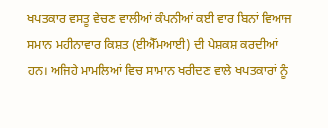ਖਪਤਕਾਰ ਵਸਤੂ ਵੇਚਣ ਵਾਲੀਆਂ ਕੰਪਨੀਆਂ ਕਈ ਵਾਰ ਬਿਨਾਂ ਵਿਆਜ ਸਮਾਨ ਮਹੀਨਾਵਾਰ ਕਿਸ਼ਤ (ਈਐੱਮਆਈ) ਦੀ ਪੇਸ਼ਕਸ਼ ਕਰਦੀਆਂ ਹਨ। ਅਜਿਹੇ ਮਾਮਲਿਆਂ ਵਿਚ ਸਾਮਾਨ ਖਰੀਦਣ ਵਾਲੇ ਖਪਤਕਾਰਾਂ ਨੂੰ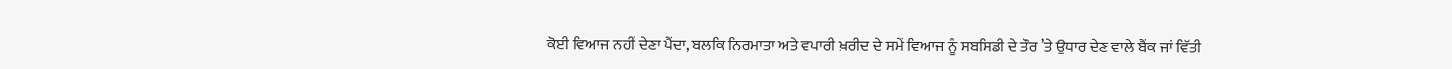ਕੋਈ ਵਿਆਜ ਨਹੀਂ ਦੇਣਾ ਪੈਂਦਾ, ਬਲਕਿ ਨਿਰਮਾਤਾ ਅਤੇ ਵਪਾਰੀ ਖ਼ਰੀਦ ਦੇ ਸਮੇਂ ਵਿਆਜ ਨੂੰ ਸਬਸਿਡੀ ਦੇ ਤੌਰ ’ਤੇ ਉਧਾਰ ਦੇਣ ਵਾਲੇ ਬੈਂਕ ਜਾਂ ਵਿੱਤੀ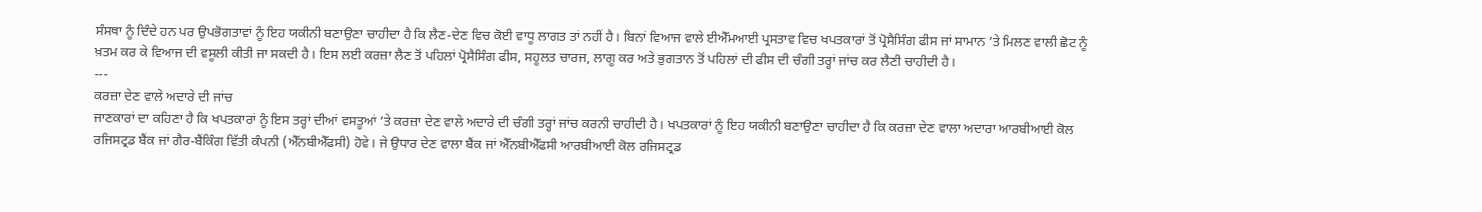ਸੰਸਥਾ ਨੂੰ ਦਿੰਦੇ ਹਨ ਪਰ ਉਪਭੋਗਤਾਵਾਂ ਨੂੰ ਇਹ ਯਕੀਨੀ ਬਣਾਉਣਾ ਚਾਹੀਦਾ ਹੈ ਕਿ ਲੈਣ-ਦੇਣ ਵਿਚ ਕੋਈ ਵਾਧੂ ਲਾਗਤ ਤਾਂ ਨਹੀਂ ਹੈ। ਬਿਨਾਂ ਵਿਆਜ ਵਾਲੇ ਈਐੱਮਆਈ ਪ੍ਰਸਤਾਵ ਵਿਚ ਖਪਤਕਾਰਾਂ ਤੋਂ ਪ੍ਰੋਸੈਸਿੰਗ ਫੀਸ ਜਾਂ ਸਾਮਾਨ ’ਤੇ ਮਿਲਣ ਵਾਲੀ ਛੋਟ ਨੂੰ ਖ਼ਤਮ ਕਰ ਕੇ ਵਿਆਜ ਦੀ ਵਸੂਲੀ ਕੀਤੀ ਜਾ ਸਕਦੀ ਹੈ। ਇਸ ਲਈ ਕਰਜ਼ਾ ਲੈਣ ਤੋਂ ਪਹਿਲਾਂ ਪ੍ਰੋਸੈਸਿੰਗ ਫੀਸ, ਸਹੂਲਤ ਚਾਰਜ, ਲਾਗੂ ਕਰ ਅਤੇ ਭੁਗਤਾਨ ਤੋਂ ਪਹਿਲਾਂ ਦੀ ਫੀਸ ਦੀ ਚੰਗੀ ਤਰ੍ਹਾਂ ਜਾਂਚ ਕਰ ਲੈਣੀ ਚਾਹੀਦੀ ਹੈ।
---
ਕਰਜ਼ਾ ਦੇਣ ਵਾਲੇ ਅਦਾਰੇ ਦੀ ਜਾਂਚ
ਜਾਣਕਾਰਾਂ ਦਾ ਕਹਿਣਾ ਹੈ ਕਿ ਖਪਤਕਾਰਾਂ ਨੂੰ ਇਸ ਤਰ੍ਹਾਂ ਦੀਆਂ ਵਸਤੂਆਂ ’ਤੇ ਕਰਜ਼ਾ ਦੇਣ ਵਾਲੇ ਅਦਾਰੇ ਦੀ ਚੰਗੀ ਤਰ੍ਹਾਂ ਜਾਂਚ ਕਰਨੀ ਚਾਹੀਦੀ ਹੈ। ਖਪਤਕਾਰਾਂ ਨੂੰ ਇਹ ਯਕੀਨੀ ਬਣਾਉਣਾ ਚਾਹੀਦਾ ਹੈ ਕਿ ਕਰਜ਼ਾ ਦੇਣ ਵਾਲਾ ਅਦਾਰਾ ਆਰਬੀਆਈ ਕੋਲ ਰਜਿਸਟ੍ਰਡ ਬੈਂਕ ਜਾਂ ਗੈਰ-ਬੈਂਕਿੰਗ ਵਿੱਤੀ ਕੰਪਨੀ (ਐੱਨਬੀਐੱਫਸੀ) ਹੋਵੇ। ਜੇ ਉਧਾਰ ਦੇਣ ਵਾਲਾ ਬੈਂਕ ਜਾਂ ਐੱਨਬੀਐੱਫਸੀ ਆਰਬੀਆਈ ਕੋਲ ਰਜਿਸਟ੍ਰਡ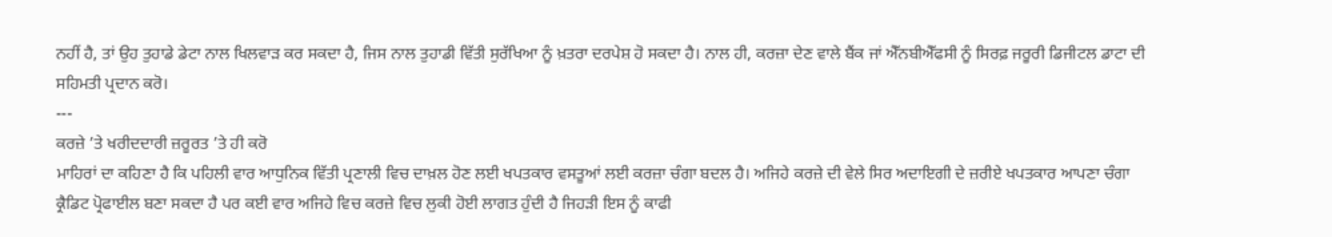ਨਹੀਂ ਹੈ, ਤਾਂ ਉਹ ਤੁਹਾਡੇ ਡੇਟਾ ਨਾਲ ਖਿਲਵਾੜ ਕਰ ਸਕਦਾ ਹੈ, ਜਿਸ ਨਾਲ ਤੁਹਾਡੀ ਵਿੱਤੀ ਸੁਰੱਖਿਆ ਨੂੰ ਖ਼ਤਰਾ ਦਰਪੇਸ਼ ਹੋ ਸਕਦਾ ਹੈ। ਨਾਲ ਹੀ, ਕਰਜ਼ਾ ਦੇਣ ਵਾਲੇ ਬੈਂਕ ਜਾਂ ਐੱਨਬੀਐੱਫਸੀ ਨੂੰ ਸਿਰਫ਼ ਜਰੂਰੀ ਡਿਜੀਟਲ ਡਾਟਾ ਦੀ ਸਹਿਮਤੀ ਪ੍ਰਦਾਨ ਕਰੋ।
---
ਕਰਜ਼ੇ ’ਤੇ ਖਰੀਦਦਾਰੀ ਜ਼ਰੂਰਤ ’ਤੇ ਹੀ ਕਰੋ
ਮਾਹਿਰਾਂ ਦਾ ਕਹਿਣਾ ਹੈ ਕਿ ਪਹਿਲੀ ਵਾਰ ਆਧੁਨਿਕ ਵਿੱਤੀ ਪ੍ਰਣਾਲੀ ਵਿਚ ਦਾਖ਼ਲ ਹੋਣ ਲਈ ਖਪਤਕਾਰ ਵਸਤੂਆਂ ਲਈ ਕਰਜ਼ਾ ਚੰਗਾ ਬਦਲ ਹੈ। ਅਜਿਹੇ ਕਰਜ਼ੇ ਦੀ ਵੇਲੇ ਸਿਰ ਅਦਾਇਗੀ ਦੇ ਜ਼ਰੀਏ ਖਪਤਕਾਰ ਆਪਣਾ ਚੰਗਾ ਕ੍ਰੈਡਿਟ ਪ੍ਰੋਫਾਈਲ ਬਣਾ ਸਕਦਾ ਹੈ ਪਰ ਕਈ ਵਾਰ ਅਜਿਹੇ ਵਿਚ ਕਰਜ਼ੇ ਵਿਚ ਲੁਕੀ ਹੋਈ ਲਾਗਤ ਹੁੰਦੀ ਹੈ ਜਿਹੜੀ ਇਸ ਨੂੰ ਕਾਫੀ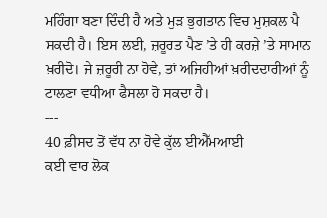ਮਹਿੰਗਾ ਬਣਾ ਦਿੰਦੀ ਹੈ ਅਤੇ ਮੁੜ ਭੁਗਤਾਨ ਵਿਚ ਮੁਸ਼ਕਲ ਪੈ ਸਕਦੀ ਹੈ। ਇਸ ਲਈ, ਜ਼ਰੂਰਤ ਪੈਣ ’ਤੇ ਹੀ ਕਰਜ਼ੇ ’ਤੇ ਸਾਮਾਨ ਖ਼ਰੀਦੋ। ਜੇ ਜ਼ਰੂਰੀ ਨਾ ਹੋਵੇ, ਤਾਂ ਅਜਿਹੀਆਂ ਖ਼ਰੀਦਦਾਰੀਆਂ ਨੂੰ ਟਾਲਣਾ ਵਧੀਆ ਫੈਸਲਾ ਹੋ ਸਕਦਾ ਹੈ।
---
40 ਫ਼ੀਸਦ ਤੋਂ ਵੱਧ ਨਾ ਹੋਵੇ ਕੁੱਲ ਈਐੱਮਆਈ
ਕਈ ਵਾਰ ਲੋਕ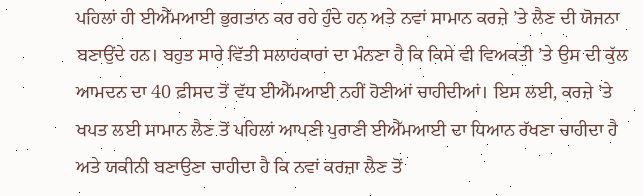ਪਹਿਲਾਂ ਹੀ ਈਐੱਮਆਈ ਭੁਗਤਾਨ ਕਰ ਰਹੇ ਹੁੰਦੇ ਹਨ ਅਤੇ ਨਵਾਂ ਸਾਮਾਨ ਕਰਜ਼ੇ ’ਤੇ ਲੈਣ ਦੀ ਯੋਜਨਾ ਬਣਾਉਂਦੇ ਹਨ। ਬਹੁਤ ਸਾਰੇ ਵਿੱਤੀ ਸਲਾਹਕਾਰਾਂ ਦਾ ਮੰਨਣਾ ਹੈ ਕਿ ਕਿਸੇ ਵੀ ਵਿਅਕਤੀ ’ਤੇ ਉਸ ਦੀ ਕੁੱਲ ਆਮਦਨ ਦਾ 40 ਫ਼ੀਸਦ ਤੋਂ ਵੱਧ ਈਐੱਮਆਈ ਨਹੀਂ ਹੋਣੀਆਂ ਚਾਹੀਦੀਆਂ। ਇਸ ਲਈ, ਕਰਜ਼ੇ ’ਤੇ ਖਪਤ ਲਈ ਸਾਮਾਨ ਲੈਣ ਤੋਂ ਪਹਿਲਾਂ ਆਪਣੀ ਪੁਰਾਣੀ ਈਐੱਮਆਈ ਦਾ ਧਿਆਨ ਰੱਖਣਾ ਚਾਹੀਦਾ ਹੈ ਅਤੇ ਯਕੀਨੀ ਬਣਾਉਣਾ ਚਾਹੀਦਾ ਹੈ ਕਿ ਨਵਾਂ ਕਰਜ਼ਾ ਲੈਣ ਤੋਂ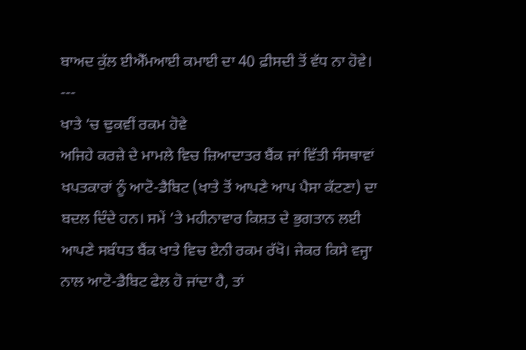ਬਾਅਦ ਕੁੱਲ ਈਐੱਮਆਈ ਕਮਾਈ ਦਾ 40 ਫ਼ੀਸਦੀ ਤੋਂ ਵੱਧ ਨਾ ਹੋਵੇ।
---
ਖਾਤੇ ’ਚ ਢੁਕਵੀਂ ਰਕਮ ਹੋਵੇ
ਅਜਿਹੇ ਕਰਜ਼ੇ ਦੇ ਮਾਮਲੇ ਵਿਚ ਜ਼ਿਆਦਾਤਰ ਬੈਂਕ ਜਾਂ ਵਿੱਤੀ ਸੰਸਥਾਵਾਂ ਖਪਤਕਾਰਾਂ ਨੂੰ ਆਟੋ-ਡੈਬਿਟ (ਖਾਤੇ ਤੋਂ ਆਪਣੇ ਆਪ ਪੈਸਾ ਕੱਟਣਾ) ਦਾ ਬਦਲ ਦਿੰਦੇ ਹਨ। ਸਮੇਂ ’ਤੇ ਮਹੀਨਾਵਾਰ ਕਿਸ਼ਤ ਦੇ ਭੁਗਤਾਨ ਲਈ ਆਪਣੇ ਸਬੰਧਤ ਬੈਂਕ ਖਾਤੇ ਵਿਚ ਏਨੀ ਰਕਮ ਰੱਖੋ। ਜੇਕਰ ਕਿਸੇ ਵਜ੍ਹਾ ਨਾਲ ਆਟੋ-ਡੈਬਿਟ ਫੇਲ ਹੋ ਜਾਂਦਾ ਹੈ, ਤਾਂ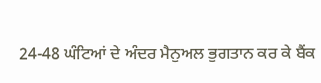24-48 ਘੰਟਿਆਂ ਦੇ ਅੰਦਰ ਮੈਨੁਅਲ ਭੁਗਤਾਨ ਕਰ ਕੇ ਬੈਂਕ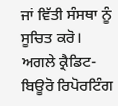ਜਾਂ ਵਿੱਤੀ ਸੰਸਥਾ ਨੂੰ ਸੂਚਿਤ ਕਰੋ। ਅਗਲੇ ਕ੍ਰੈਡਿਟ-ਬਿਊਰੋ ਰਿਪੋਰਟਿੰਗ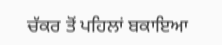ਚੱਕਰ ਤੋਂ ਪਹਿਲਾਂ ਬਕਾਇਆ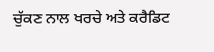ਚੁੱਕਣ ਨਾਲ ਖਰਚੇ ਅਤੇ ਕਰੈਡਿਟ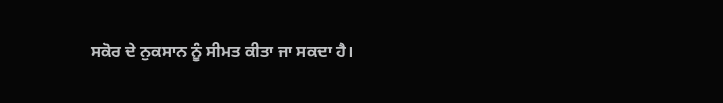ਸਕੋਰ ਦੇ ਨੁਕਸਾਨ ਨੂੰ ਸੀਮਤ ਕੀਤਾ ਜਾ ਸਕਦਾ ਹੈ।